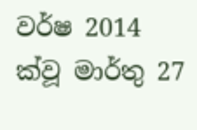වර්ෂ 2014 ක්වූ මාර්තු 27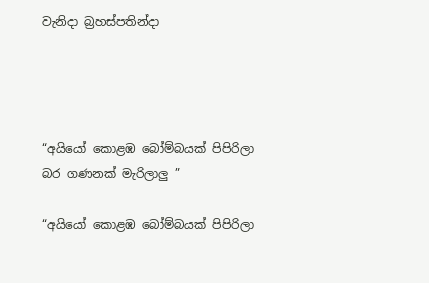වැනිදා බ්‍රහස්පතින්දා




“අයියෝ කොළඹ බෝම්බයක් පිපිරිලා බර ගණනක් මැරිලාලු ”

“අයියෝ කොළඹ බෝම්බයක් පිපිරිලා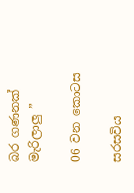බර ගණනක් මැරිලාලු ”

06 වන කොටස

සරසවිය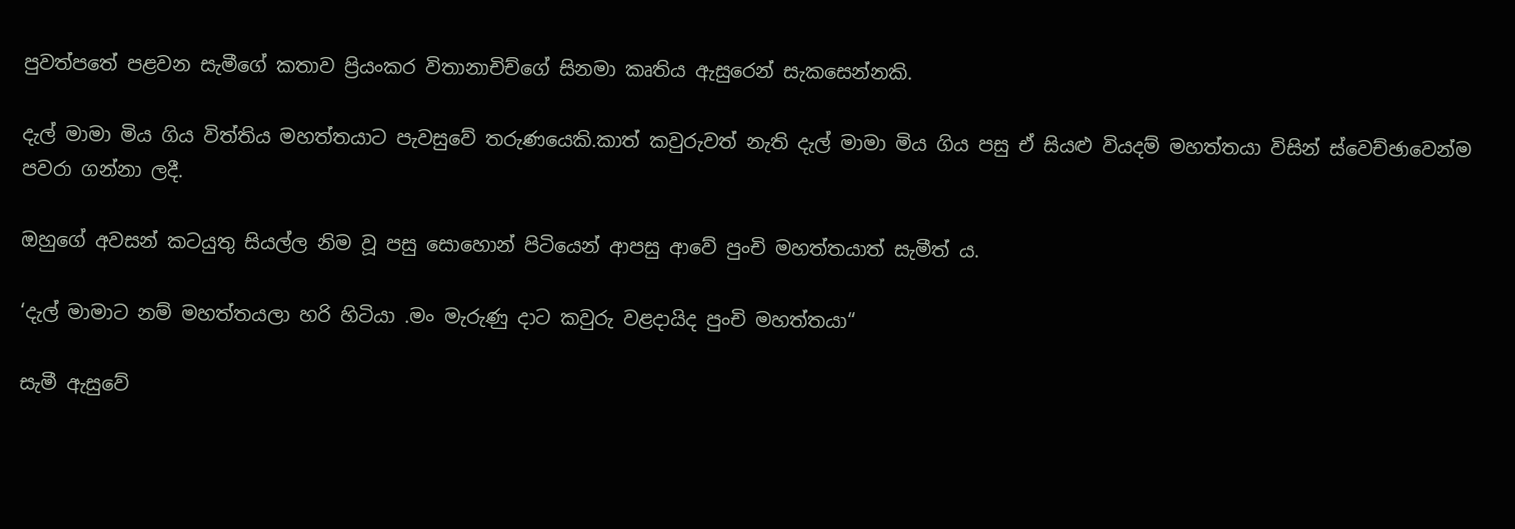පුවත්පතේ පළවන සැමීගේ කතාව ප්‍රියංකර විතානාචිච්ගේ සිනමා කෘතිය ඇසුරෙන් සැකසෙන්නකි.

දැල් මාමා මිය ගිය විත්තිය මහත්තයාට පැවසුවේ තරුණයෙකි.කාත් කවුරුවත් නැති දැල් මාමා මිය ගිය පසු ඒ සියළු වියදම් මහත්තයා විසින් ස්වෙච්ඡාවෙන්ම පවරා ගන්නා ලදී.

ඔහුගේ අවසන් කටයුතු සියල්ල නිම වූ පසු සොහොන් පිටියෙන් ආපසු ආවේ පුංචි මහත්තයාත් සැමීත් ය.

‘දැල් මාමාට නම් මහත්තයලා හරි හිටියා .මං මැරුණු දාට කවුරු වළදායිද පුංචි මහත්තයා“

සැමී ඇසුවේ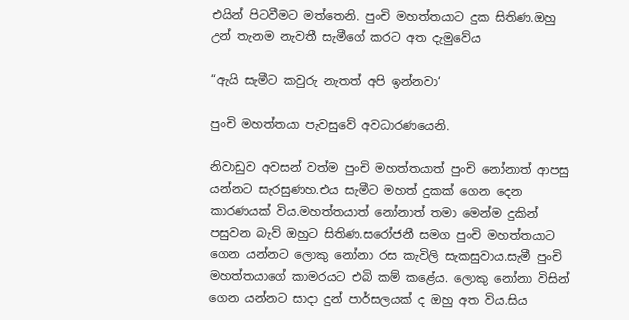එයින් පිටවීමට මත්තෙනි. පුංචි මහත්තයාට දුක සිතිණ.ඔහු උන් තැනම නැවතී සැමීගේ කරට අත දැමුවේය

“ඇයි සැමීට කවුරු නැතත් අපි ඉන්නවා‘

පුංචි මහත්තයා පැවසුවේ අවධාරණයෙනි.

නිවාඩුව අවසන් වත්ම පුංචි මහත්තයාත් පුංචි නෝනාත් ආපසු යන්නට සැරසුණහ.එය සැමීට මහත් දුකක් ගෙන දෙන කාරණයක් විය.මහත්තයාත් නෝනාත් තමා මෙන්ම දුකින් පසුවන බැව් ඔහුට සිතිණ.සරෝජනී සමග පුංචි මහත්තයාට ගෙන යන්නට ලොකු නෝනා රස කැවිලි සැකසුවාය.සැමී පුංචි මහත්තයාගේ කාමරයට එබි කම් කළේය. ලොකු නෝනා විසින් ගෙන යන්නට සාදා දුන් පාර්සලයක් ද ඔහු අත විය.සිය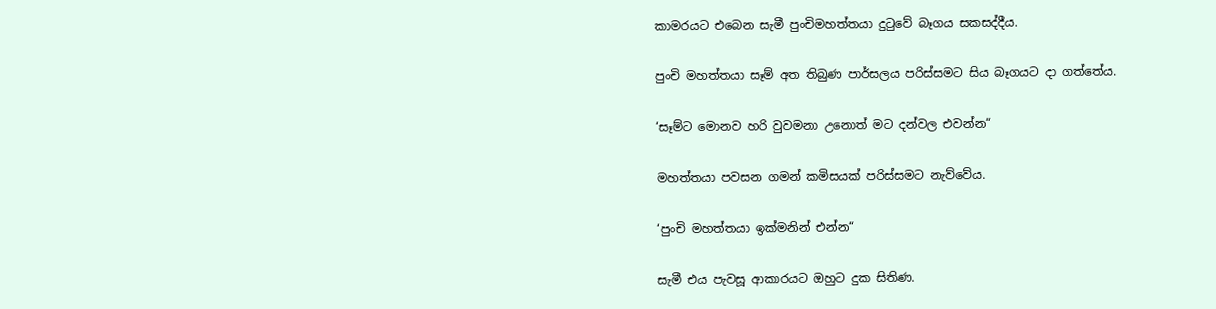කාමරයට එබෙන සැමී පුංචිමහත්තයා දුටුවේ බෑගය සකසද්දීය.

පුංචි මහත්තයා සෑම් අත තිබුණ පාර්සලය පරිස්සමට සිය බෑගයට දා ගත්තේය.

‘සෑම්ට මොනව හරි වුවමනා උනොත් මට දන්වල එවන්න“

මහත්තයා පවසන ගමන් කමිසයක් පරිස්සමට නැව්වේය.

‘පුංචි මහත්තයා ඉක්මනින් එන්න“

සැමී එය පැවසූ ආකාරයට ඔහුට දුක සිතිණ.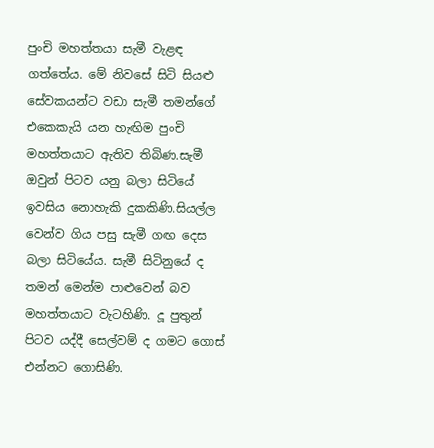පුංචි මහත්තයා සැමී වැළඳ ගත්තේය. මේ නිවසේ සිටි සියළු සේවකයන්ට වඩා සැමී තමන්ගේ එකෙකැයි යන හැඟිම පුංචි මහත්තයාට ඇතිව තිබිණ.සැමී ඔවුන් පිටව යනු බලා සිටියේ ඉවසිය නොහැකි දුකකිණි.සියල්ල වෙන්ව ගිය පසු සැමී ගඟ දෙස බලා සිටියේය. සැමී සිටිනුයේ ද තමන් මෙන්ම පාළුවෙන් බව මහත්තයාට වැටහිණි. දූ පුතුන් පිටව යද්දී සෙල්වම් ද ගමට ගොස් එන්නට ගොසිණි.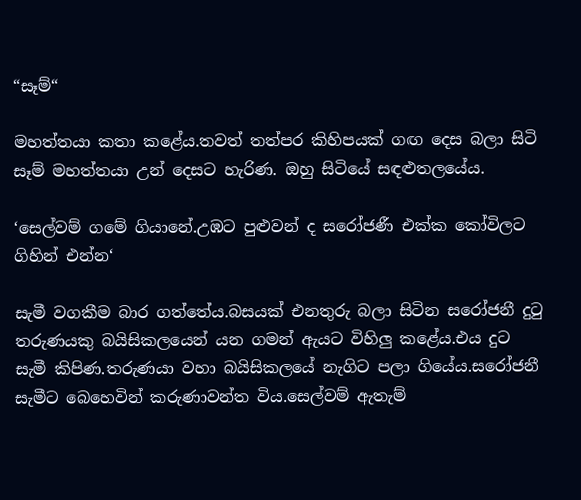“සෑම්“

මහත්තයා කතා කළේය.තවත් තත්පර කිහිපයක් ගඟ දෙස බලා සිටි සෑම් මහත්තයා උන් දෙසට හැරිණ. ඔහු සිටියේ සඳළුතලයේය.

‘සෙල්වම් ගමේ ගියානේ.උඹට පුළුවන් ද සරෝජණී එක්ක කෝවිලට ගිහින් එන්න‘

සැමී වගකීම බාර ගත්තේය.බසයක් එනතුරු බලා සිටින සරෝජනී දුටු තරුණයකු බයිසිකලයෙන් යන ගමන් ඇයට විහිලු කළේය.එය දුට සැමී කිපිණ.තරුණයා වහා බයිසිකලයේ නැගිට පලා ගියේය.සරෝජනී සැමීට බෙහෙවින් කරුණාවන්ත විය.සෙල්වම් ඇතැම්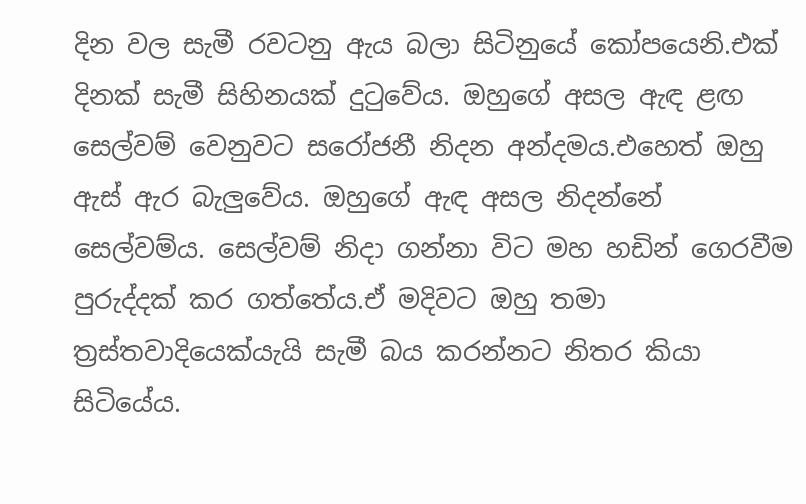දින වල සැමී රවටනු ඇය බලා සිටිනුයේ කෝපයෙනි.එක් දිනක් සැමී සිහිනයක් දුටුවේය. ඔහුගේ අසල ඇඳ ළඟ සෙල්වම් වෙනුවට සරෝජනී නිදන අන්දමය.එහෙත් ඔහු ඇස් ඇර බැලුවේය. ඔහුගේ ඇඳ අසල නිදන්නේ සෙල්වම්ය. සෙල්වම් නිදා ගන්නා විට මහ හඩින් ගෙරවීම පුරුද්දක් කර ගත්තේය.ඒ මදිවට ඔහු තමා ත්‍රස්තවාදියෙක්යැයි සැමී බය කරන්නට නිතර කියා සිටියේය.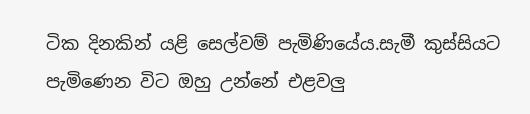ටික දිනකින් යළි සෙල්වම් පැමිණියේය.සැමී කුස්සියට පැමිණෙන විට ඔහු උන්නේ එළවලු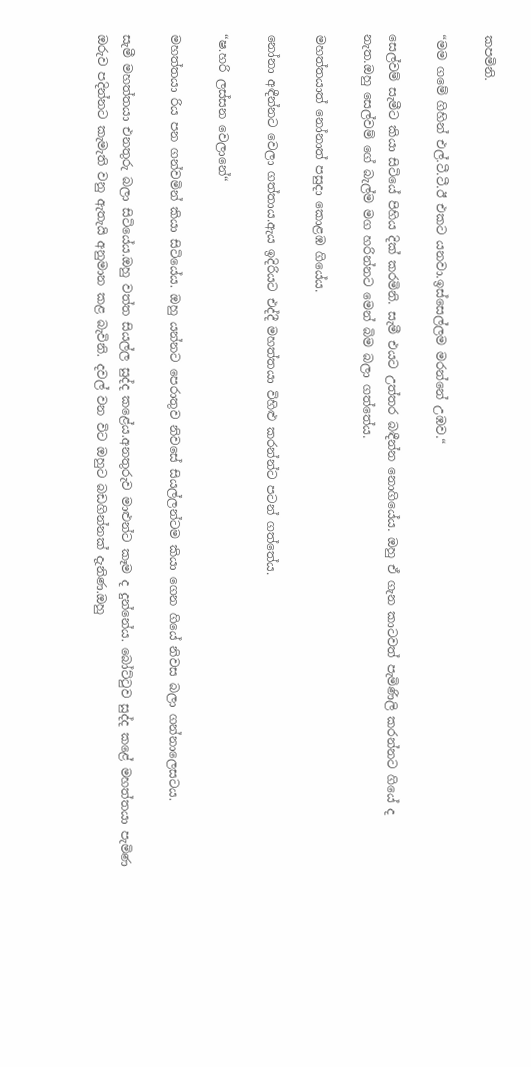කපමිනි.

“මම ගමේ ගිහින් එල්.ටී.ටී.ඊ එකට යනවා.ඉස්සෙල්ලම මරන්නේ උඹව.“

සෙල්වම් සැමීට කියා සිටියේ පිහිය දික් කරමිනි. සැමී එයට උත්තර බඳීන්න නොගියේය. ඔහු ඒ ගැන කාටවත් පැමිණිලි කරන්නට ගියේ ද නැත.ඔහු සෙල්වම් ගේ බැල්ම මග හරින්නට මෙන් බිම බලා ගත්තේය.

මහත්තයාත් නෝනාත් පසුදා කොළඹ ගියේය.

නෝනා අඳීන්නට වෙලා ගත්තාය.ඇය ඉදිරියට එද්දී මහත්තයා විහිළු කරන්න්ට පටන් ගත්තේය.

“ෂ.හරි ලස්සන වෙලානේ“

මහත්තයා රිය පන ගන්වමින් කියා සිටියේය. ඔහු යන්නට පෙරාතුව නිවසේ සියල්ලන්ටම කියා ගෙන ගියේ නිවස බලා ගන්නාලෙසටය.

සැමී මහත්තයා එනතුරු බලා සිටියේය.ඔහු වත්ත සියල්ල සුද්ද කළේය.අනතුරුව මාළුන්ට කෑම ද දුන්නේය. බෝට්ටුව සුද්ද කළේ මහත්තයා පැමිණ ඔරුව පදින්නට කැමැති වනු ඇතැයි අනුමාන කළ බැවිනි. දවල් වන විට ඔහුට බඩගින්නක් දැනිණ.ඔහු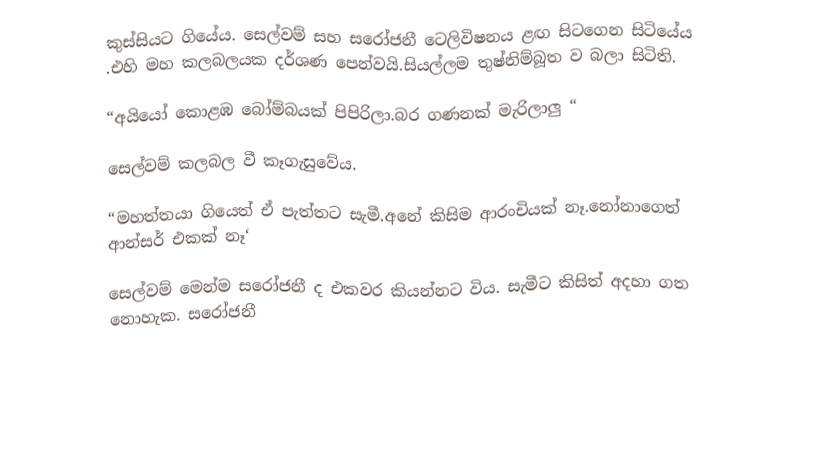කුස්සියට ගියේය. සෙල්වම් සහ සරෝජනී ටෙලිවිෂනය ළඟ සිටගෙන සිටියේය .එහි මහ කලබලයක දර්ශණ පෙන්වයි.සියල්ලම තුෂ්නිම්බූත ව බලා සිටිති.

“අයියෝ කොළඹ බෝම්බයක් පිපිරිලා.බර ගණනක් මැරිලාලු “

සෙල්වම් කලබල වී කෑගැසුවේය.

“මහත්තයා ගියෙත් ඒ පැත්තට සැමී.අනේ කිසිම ආරංචියක් නෑ.නෝනාගෙත් ආන්සර් එකක් නෑ‘

සෙල්වම් මෙන්ම සරෝජනී ද එකවර කියන්නට විය. සැමීට කිසිත් අදහා ගත නොහැක. සරෝජනී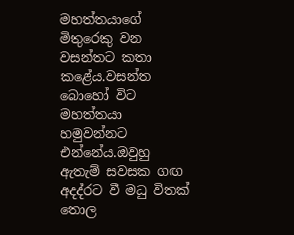මහත්තයාගේ මිතුරෙකු වන වසන්තට කතා කළේය.වසන්ත බොහෝ විට මහත්තයා හමුවන්නට එන්නේය.ඔවුහු ඇතැම් සවසක ගඟ අදද්රට වී මධු විතක් තොල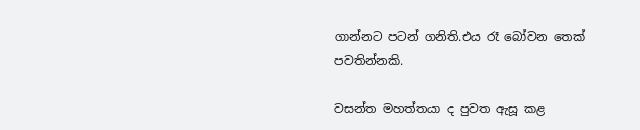ගාන්නට පටන් ගනිති.එය රෑ බෝවන තෙක් පවතින්නකි.

වසන්ත මහත්තයා ද පුවත ඇසූ කළ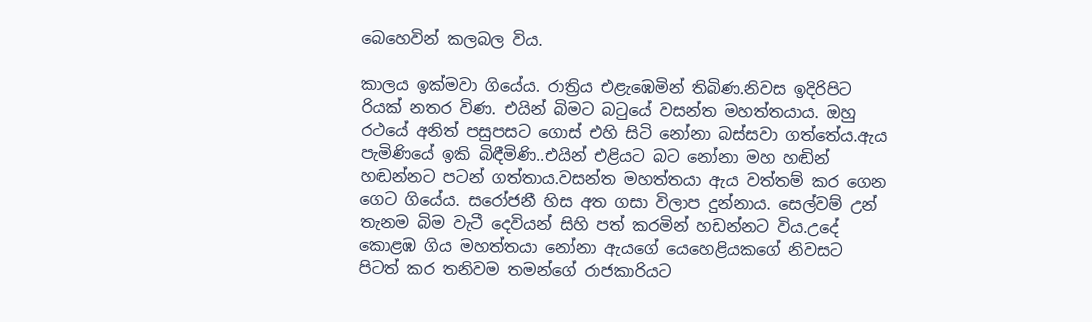බෙහෙවින් කලබල විය.

කාලය ඉක්මවා ගියේය. රාත්‍රිය එළැඹෙමින් තිබිණ.නිවස ඉදිරිපිට රියක් නතර විණ. එයින් බිමට බටුයේ වසන්ත මහත්තයාය. ඔහු රථයේ අනිත් පසුපසට ගොස් එහි සිටි නෝනා බස්සවා ගත්තේය.ඇය පැමිණියේ ඉකි බිඳීමිණි..එයින් එළියට බට නෝනා මහ හඬින් හඬන්නට පටන් ගත්තාය.වසන්ත මහත්තයා ඇය වත්තම් කර ගෙන ගෙට ගියේය. සරෝජනී හිස අත ගසා විලාප දුන්නාය. සෙල්වම් උන් තැනම බිම වැටී දෙවියන් සිහි පත් කරමින් හඩන්නට විය.උදේ කොළඹ ගිය මහත්තයා නෝනා ඇයගේ යෙහෙළියකගේ නිවසට පිටත් කර තනිවම තමන්ගේ රාජකාරියට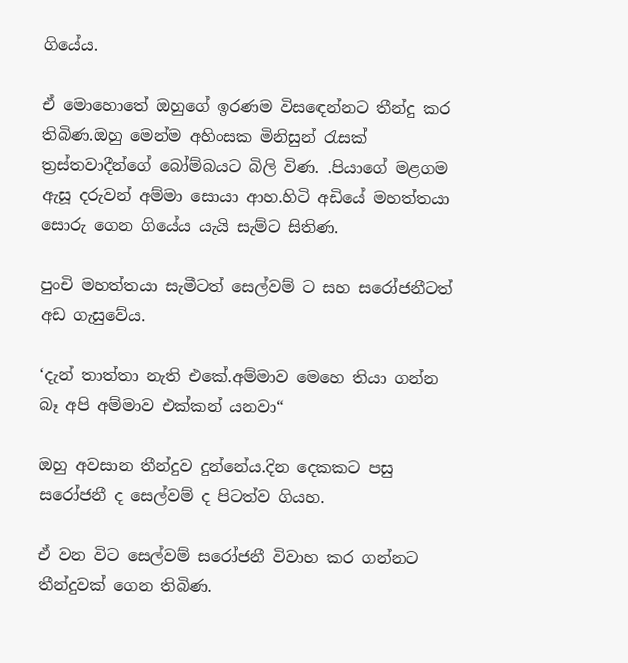ගියේය.

ඒ මොහොතේ ඔහුගේ ඉරණම විසඳෙන්නට තීන්දු කර තිබිණ.ඔහු මෙන්ම අහිංසක මිනිසුන් රැසක් ත්‍රස්තවාදීන්ගේ බෝම්බයට බිලි විණ. .පියාගේ මළගම ඇසූ දරුවන් අම්මා සොයා ආහ.හිටි අඩියේ මහත්තයා සොරු ගෙන ගියේය යැයි සැම්ට සිතිණ.

පුංචි මහත්තයා සැමීටත් සෙල්වම් ට සහ සරෝජනීටත් අඩ ගැසුවේය.

‘දැන් තාත්තා නැති එකේ.අම්මාව මෙහෙ තියා ගන්න බෑ අපි අම්මාව එක්කන් යනවා“

ඔහු අවසාන තීන්දුව දුන්නේය.දින දෙකකට පසු සරෝජනී ද සෙල්වම් ද පිටත්ව ගියහ.

ඒ වන විට සෙල්වම් සරෝජනී විවාහ කර ගන්නට තීන්දුවක් ගෙන තිබිණ.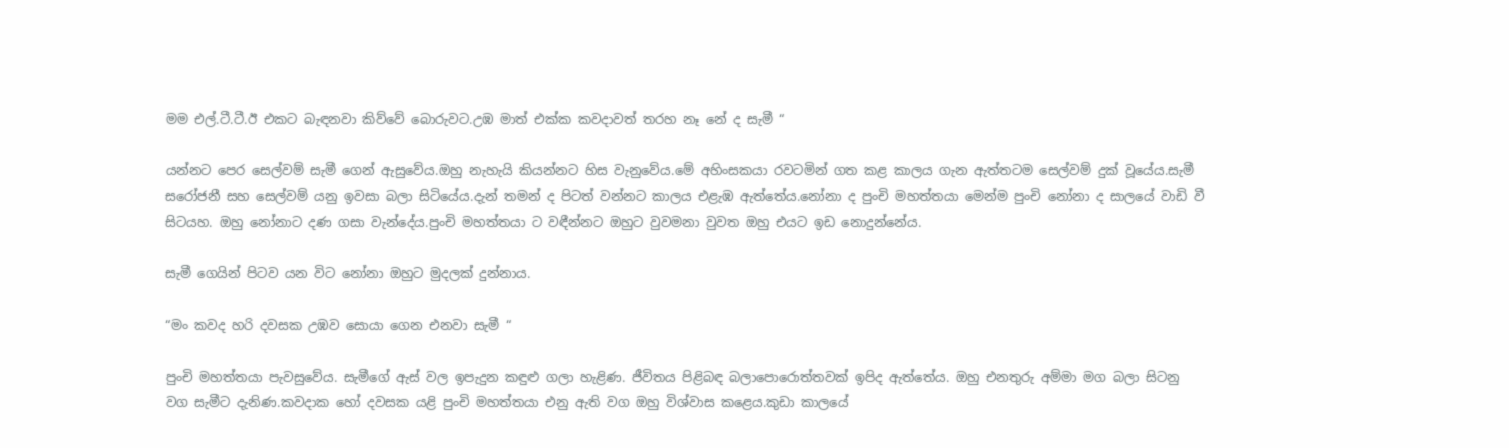මම එල්.ටී.ටී.ඊ එකට බැඳනවා කිව්වේ බොරුවට.උඹ මාත් එක්ක කවදාවත් තරහ නෑ නේ ද සැමී “

යන්නට පෙර සෙල්වම් සැමී ගෙන් ඇසුවේය.ඔහු නැහැයි කියන්නට හිස වැනුවේය.මේ අහිංසකයා රවටමින් ගත කළ කාලය ගැන ඇත්තටම සෙල්වම් දුක් වූයේය.සැමී සරෝජනී සහ සෙල්වම් යනු ඉවසා බලා සිටියේය.දැන් තමන් ද පිටත් වන්නට කාලය එළැඹ ඇත්තේය.නෝනා ද පුංචි මහත්තයා මෙන්ම පුංචි නෝනා ද සාලයේ වාඩි වී සිටයහ. ඔහු නෝනාට දණ ගසා වැන්දේය.පුංචි මහත්තයා ට වඳීන්නට ඔහුට වුවමනා වුවත ඔහු එයට ඉඩ නොදුන්නේය.

සැමී ගෙයින් පිටව යන විට නෝනා ඔහුට මුදලක් දුන්නාය.

“මං කවද හරි දවසක උඹව සොයා ගෙන එනවා සැමී “

පුංචි මහත්තයා පැවසුවේය. සැමීගේ ඇස් වල ඉපැදුන කඳුළු ගලා හැළිණ. ජීවිතය පිළිබඳ බලාපොරොත්තවක් ඉපිද ඇත්තේය. ඔහු එනතුරු අම්මා මග බලා සිටනු වග සැමීට දැනිණ.කවදාක හෝ දවසක යළි පුංචි මහත්තයා එනු ඇති වග ඔහු විශ්වාස කළෙය.කුඩා කාලයේ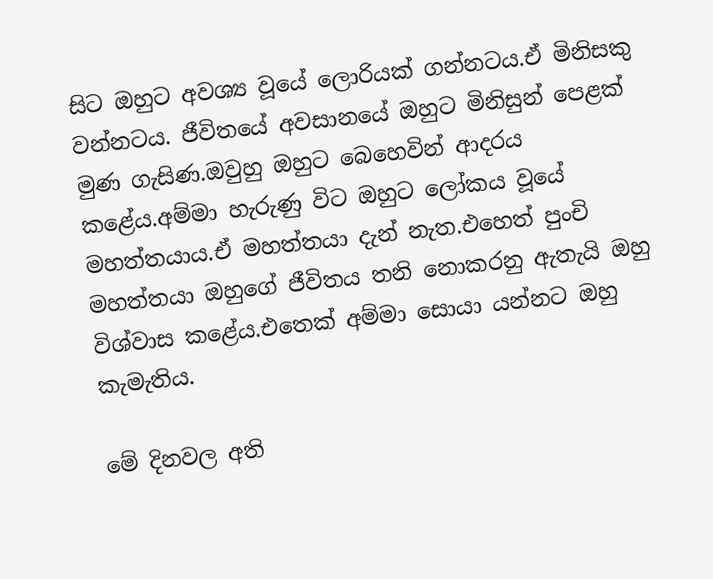සිට ඔහුට අවශ්‍ය වූයේ ලොරියක් ගන්නටය.ඒ මිනිසකු වන්නටය. ජීවිතයේ අවසානයේ ඔහුට මිනිසුන් පෙළක් මුණ ගැසිණ.ඔවුහු ඔහුට බෙහෙවින් ආදරය කළේය.අම්මා හැරුණු විට ඔහුට ලෝකය වූයේ මහත්තයාය.ඒ මහත්තයා දැන් නැත.එහෙත් පුංචි මහත්තයා ඔහුගේ ජීවිතය තනි නොකරනු ඇතැයි ඔහු විශ්වාස කළේය.එතෙක් අම්මා සොයා යන්නට ඔහු කැමැතිය.

මේ දිනවල අති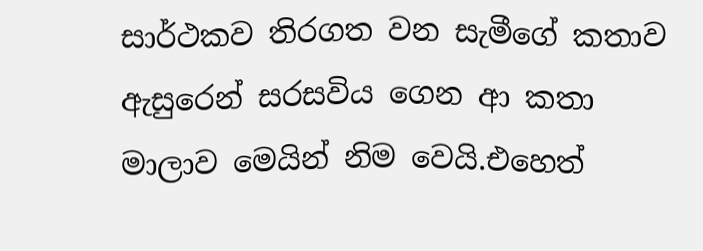සාර්ථකව තිරගත වන සැමීගේ කතාව ඇසුරෙන් සරසවිය ගෙන ආ කතා මාලාව මෙයින් නිම වෙයි.එහෙත්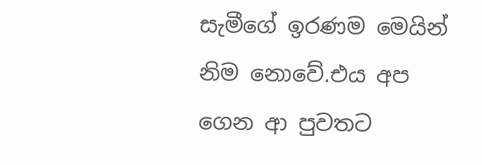සැමීගේ ඉරණම මෙයින් නිම නොවේ.එය අප ගෙන ආ පුවතට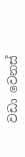වඩා වෙනස්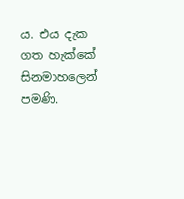ය. එය දැක ගත හැක්කේ සිනමාහලෙන් පමණි.